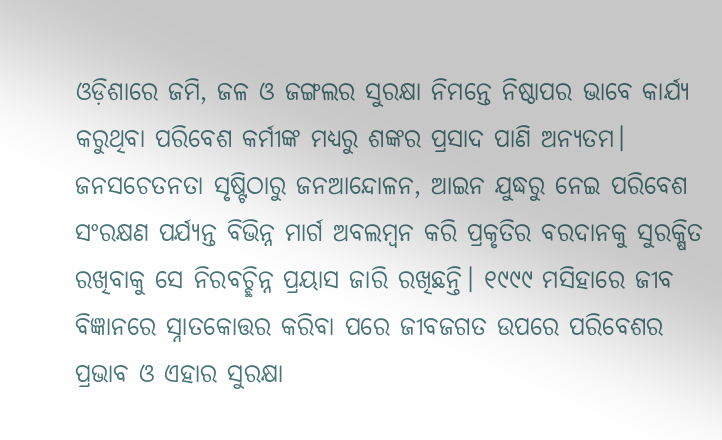ଓଡ଼ିଶାରେ ଜମି, ଜଳ ଓ ଜଙ୍ଗଲର ସୁରକ୍ଷା ନିମନ୍ତେ ନିଷ୍ଠାପର ଭାବେ କାର୍ଯ୍ୟ କରୁଥିବା ପରିବେଶ କର୍ମୀଙ୍କ ମଧ୍ୟରୁ ଶଙ୍କର ପ୍ରସାଦ ପାଣି ଅନ୍ୟତମ। ଜନସଚେତନତା ସୃଷ୍ଟିଠାରୁ ଜନଆନ୍ଦୋଳନ, ଆଇନ ଯୁଦ୍ଧରୁ ନେଇ ପରିବେଶ ସଂରକ୍ଷଣ ପର୍ଯ୍ୟନ୍ତ ବିଭିନ୍ନ ମାର୍ଗ ଅବଲମ୍ବନ କରି ପ୍ରକୃତିର ବରଦାନକୁ ସୁରକ୍ଷିତ ରଖିବାକୁ ସେ ନିରବଚ୍ଛିନ୍ନ ପ୍ରୟାସ ଜାରି ରଖିଛନ୍ତି। ୧୯୯୯ ମସିହାରେ ଜୀବ ବିଜ୍ଞାନରେ ସ୍ନାତକୋତ୍ତର କରିବା ପରେ ଜୀବଜଗତ ଉପରେ ପରିବେଶର ପ୍ରଭାବ ଓ ଏହାର ସୁରକ୍ଷା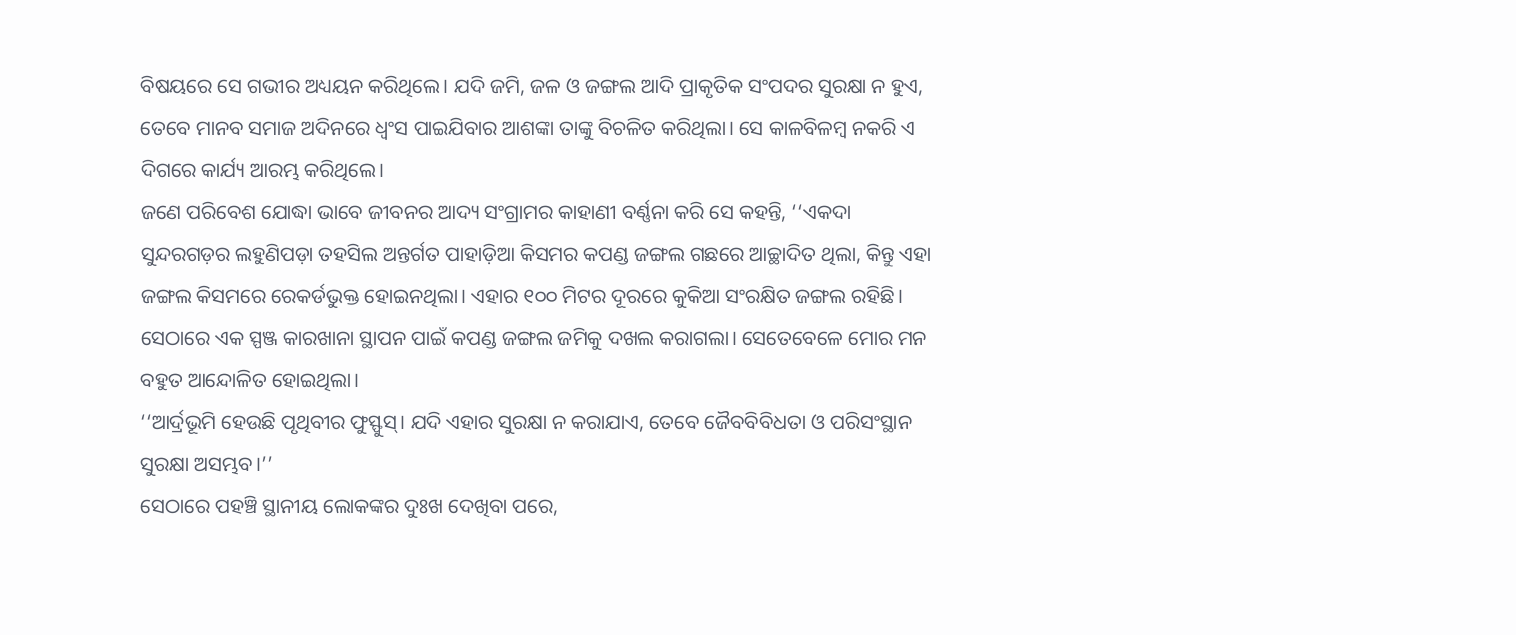ବିଷୟରେ ସେ ଗଭୀର ଅଧ୍ୟୟନ କରିଥିଲେ। ଯଦି ଜମି, ଜଳ ଓ ଜଙ୍ଗଲ ଆଦି ପ୍ରାକୃତିକ ସଂପଦର ସୁରକ୍ଷା ନ ହୁଏ, ତେବେ ମାନବ ସମାଜ ଅଦିନରେ ଧ୍ବଂସ ପାଇଯିବାର ଆଶଙ୍କା ତାଙ୍କୁ ବିଚଳିତ କରିଥିଲା। ସେ କାଳବିଳମ୍ବ ନକରି ଏ ଦିଗରେ କାର୍ଯ୍ୟ ଆରମ୍ଭ କରିଥିଲେ।
ଜଣେ ପରିବେଶ ଯୋଦ୍ଧା ଭାବେ ଜୀବନର ଆଦ୍ୟ ସଂଗ୍ରାମର କାହାଣୀ ବର୍ଣ୍ଣନା କରି ସେ କହନ୍ତି, ‘‘ଏକଦା ସୁନ୍ଦରଗଡ଼ର ଲହୁଣିପଡ଼ା ତହସିଲ ଅନ୍ତର୍ଗତ ପାହାଡ଼ିଆ କିସମର କପଣ୍ଡ ଜଙ୍ଗଲ ଗଛରେ ଆଚ୍ଛାଦିତ ଥିଲା, କିନ୍ତୁ ଏହା ଜଙ୍ଗଲ କିସମରେ ରେକର୍ଡଭୁକ୍ତ ହୋଇନଥିଲା। ଏହାର ୧୦୦ ମିଟର ଦୂରରେ କୁକିଆ ସଂରକ୍ଷିତ ଜଙ୍ଗଲ ରହିଛି। ସେଠାରେ ଏକ ସ୍ପଞ୍ଜ କାରଖାନା ସ୍ଥାପନ ପାଇଁ କପଣ୍ଡ ଜଙ୍ଗଲ ଜମିକୁ ଦଖଲ କରାଗଲା। ସେତେବେଳେ ମୋର ମନ ବହୁତ ଆନ୍ଦୋଳିତ ହୋଇଥିଲା।
‘‘ଆର୍ଦ୍ରଭୂମି ହେଉଛି ପୃଥିବୀର ଫୁସ୍ଫୁସ୍। ଯଦି ଏହାର ସୁରକ୍ଷା ନ କରାଯାଏ, ତେବେ ଜୈବବିବିଧତା ଓ ପରିସଂସ୍ଥାନ ସୁରକ୍ଷା ଅସମ୍ଭବ।’’
ସେଠାରେ ପହଞ୍ଚି ସ୍ଥାନୀୟ ଲୋକଙ୍କର ଦୁଃଖ ଦେଖିବା ପରେ,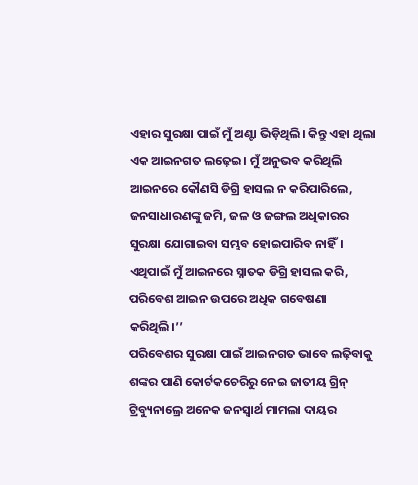ଏହାର ସୁରକ୍ଷା ପାଇଁ ମୁଁ ଅଣ୍ଟା ଭିଡ଼ିଥିଲି। କିନ୍ତୁ ଏହା ଥିଲା ଏକ ଆଇନଗତ ଲଢ଼େଇ। ମୁଁ ଅନୁଭବ କରିଥିଲି ଆଇନରେ କୌଣସି ଡିଗ୍ରି ହାସଲ ନ କରିପାରିଲେ, ଜନସାଧାରଣଙ୍କୁ ଜମି, ଜଳ ଓ ଜଙ୍ଗଲ ଅଧିକାରର ସୁରକ୍ଷା ଯୋଗାଇବା ସମ୍ଭବ ହୋଇପାରିବ ନାହିଁ। ଏଥିପାଇଁ ମୁଁ ଆଇନରେ ସ୍ନାତକ ଡିଗ୍ରି ହାସଲ କରି, ପରିବେଶ ଆଇନ ଉପରେ ଅଧିକ ଗବେଷଣା କରିଥିଲି।’’
ପରିବେଶର ସୁରକ୍ଷା ପାଇଁ ଆଇନଗତ ଭାବେ ଲଢ଼ିବାକୁ ଶଙ୍କର ପାଣି କୋର୍ଟକଚେରିରୁ ନେଇ ଜାତୀୟ ଗ୍ରିନ୍ ଟ୍ରିବ୍ୟୁନାଲ୍ରେ ଅନେକ ଜନସ୍ବାର୍ଥ ମାମଲା ଦାୟର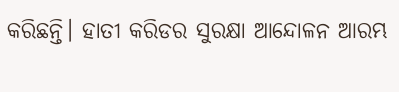କରିଛନ୍ତି। ହାତୀ କରିଡର ସୁରକ୍ଷା ଆନ୍ଦୋଳନ ଆରମ୍ଭ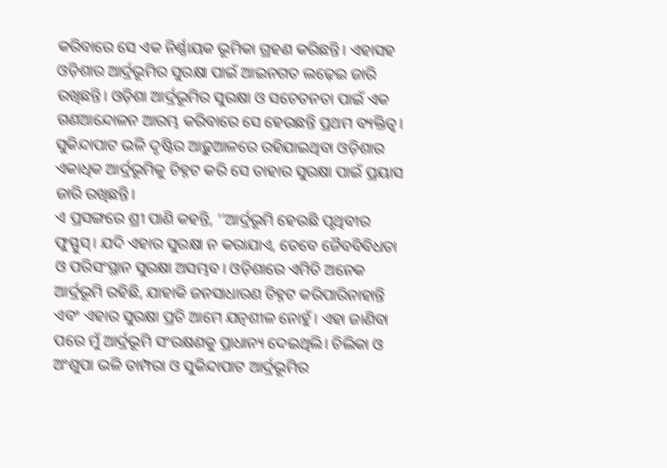କରିବାରେ ସେ ଏକ ନିର୍ଣ୍ଣାୟକ ଭୂମିକା ଗ୍ରହଣ କରିଛନ୍ତି। ଏହାସହ ଓଡ଼ିଶାର ଆର୍ଦ୍ରଭୂମିର ସୁରକ୍ଷା ପାଇଁ ଆଇନଗତ ଲଢ଼େଇ ଜାରି ରଖିଛନ୍ତି। ଓଡ଼ିଶା ଆର୍ଦ୍ରଭୂମିର ସୁରକ୍ଷା ଓ ସଚେତନତା ପାଇଁ ଏକ ଗଣଆନ୍ଦୋଳନ ଆରମ୍ଭ କରିବାରେ ସେ ହେଉଛନ୍ତି ପ୍ରଥମ ବ୍ୟକ୍ତିତ୍ବ। ସୁକିନ୍ଦାପାଟ ଭଳି ଦୃଷ୍ଟିର ଆଢ଼ୁଆଳରେ ରହିଯାଇଥିବା ଓଡ଼ିଶାର ଏକାଧିକ ଆର୍ଦ୍ରଭୂମିକୁ ଚିହ୍ନଟ କରି ସେ ତାହାର ସୁରକ୍ଷା ପାଇଁ ପ୍ରୟାସ ଜାରି ରଖିଛନ୍ତି।
ଏ ପ୍ରସଙ୍ଗରେ ଶ୍ରୀ ପାଣି କହନ୍ତି, ‘‘ଆର୍ଦ୍ରଭୂମି ହେଉଛି ପୃଥିବୀର ଫୁସ୍ଫୁସ୍। ଯଦି ଏହାର ସୁରକ୍ଷା ନ କରାଯାଏ, ତେବେ ଜୈବବିବିଧତା ଓ ପରିସଂସ୍ଥାନ ସୁରକ୍ଷା ଅସମ୍ଭବ। ଓଡ଼ିଶାରେ ଏମିତି ଅନେକ ଆର୍ଦ୍ରଭୂମି ରହିଛି, ଯାହାକି ଜନସାଧାରଣ ଚିହ୍ନଟ କରିପାରିନାହାନ୍ତି ଏବଂ ଏହାର ସୁରକ୍ଷା ପ୍ରତି ଆମେ ଯତ୍ନଶୀଳ ନୋହୁଁ। ଏହା ଜାଣିବା ପରେ ମୁଁ ଆର୍ଦ୍ରଭୂମି ସଂରକ୍ଷଣକୁ ପ୍ରାଧାନ୍ୟ ଦେଇଥିଲି। ଚିଲିକା ଓ ଅଂଶୁପା ଭଳି ତାମ୍ପରା ଓ ସୁକିନ୍ଦାପାଟ ଆର୍ଦ୍ରଭୂମିର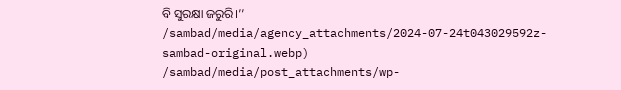ବି ସୁରକ୍ଷା ଜରୁରି।’’
/sambad/media/agency_attachments/2024-07-24t043029592z-sambad-original.webp)
/sambad/media/post_attachments/wp-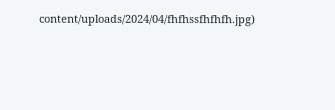content/uploads/2024/04/fhfhssfhfhfh.jpg)